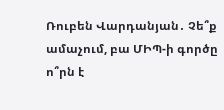Ռուբեն Վարդանյան․ Չե՞ք ամաչում, բա ՄԻՊ-ի գործը ո՞րն է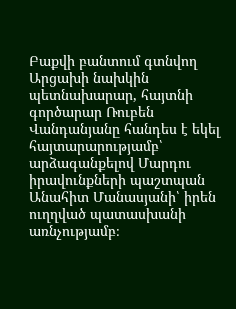Բաքվի բանտում գտնվող Արցախի նախկին պետնախարար, հայտնի գործարար Ռուբեն Վանդանյանը հանդես է եկել հայտարարությամբ՝ արձագանքելով Մարդու իրավունքների պաշտպան Անահիտ Մանասյանի՝ իրեն ուղղված պատասխանի առնչությամբ։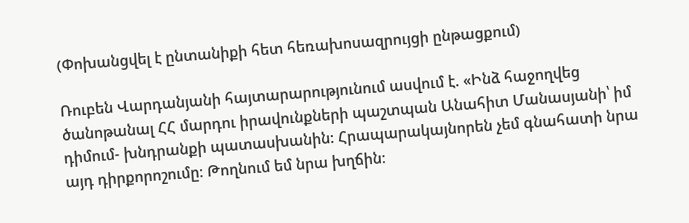(Փոխանցվել է ընտանիքի հետ հեռախոսազրույցի ընթացքում)

Ռուբեն Վարդանյանի հայտարարությունում ասվում է. «Ինձ հաջողվեց ծանոթանալ ՀՀ մարդու իրավունքների պաշտպան Անահիտ Մանասյանի՝ իմ դիմում- խնդրանքի պատասխանին: Հրապարակայնորեն չեմ գնահատի նրա այդ դիրքորոշումը։ Թողնում եմ նրա խղճին։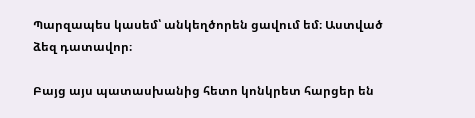Պարզապես կասեմ՝ անկեղծորեն ցավում եմ։ Աստված ձեզ դատավոր։

Բայց այս պատասխանից հետո կոնկրետ հարցեր են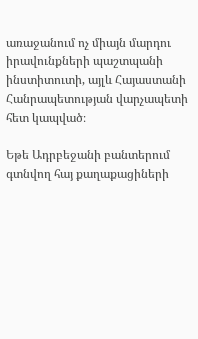առաջանում ոչ միայն մարդու իրավունքների պաշտպանի ինստիտուտի, այլև Հայաստանի Հանրապետության վարչապետի հետ կապված։

Եթե Ադրբեջանի բանտերում գտնվող հայ քաղաքացիների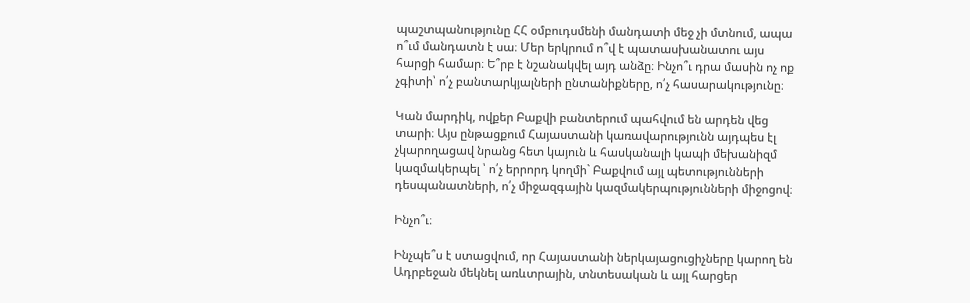պաշտպանությունը ՀՀ օմբուդսմենի մանդատի մեջ չի մտնում, ապա ո՞ւմ մանդատն է սա։ Մեր երկրում ո՞վ է պատասխանատու այս հարցի համար։ Ե՞րբ է նշանակվել այդ անձը։ Ինչո՞ւ դրա մասին ոչ ոք չգիտի՝ ո՛չ բանտարկյալների ընտանիքները, ո՛չ հասարակությունը։

Կան մարդիկ, ովքեր Բաքվի բանտերում պահվում են արդեն վեց տարի։ Այս ընթացքում Հայաստանի կառավարությունն այդպես էլ չկարողացավ նրանց հետ կայուն և հասկանալի կապի մեխանիզմ կազմակերպել ՝ ո՛չ երրորդ կողմի` Բաքվում այլ պետությունների դեսպանատների, ո՛չ միջազգային կազմակերպությունների միջոցով։

Ինչո՞ւ։

Ինչպե՞ս է ստացվում, որ Հայաստանի ներկայացուցիչները կարող են Ադրբեջան մեկնել առևտրային, տնտեսական և այլ հարցեր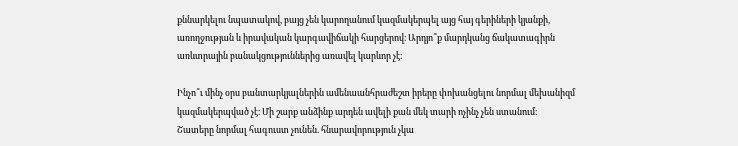քննարկելու նպատակով, բայց չեն կարողանում կազմակերպել այց հայ գերիների կյանքի, առողջության և իրավական կարգավիճակի հարցերով։ Արդյո՞ք մարդկանց ճակատագիրն առևտրային բանակցություններից առավել կարևոր չէ։

Ինչո՞ւ մինչ օրս բանտարկյալներին ամենաանհրաժեշտ իրերը փոխանցելու նորմալ մեխանիզմ կազմակերպված չէ։ Մի շարք անձինք արդեն ավելի քան մեկ տարի ոչինչ չեն ստանում։ Շատերը նորմալ հագուստ չունեն. հնարավորություն չկա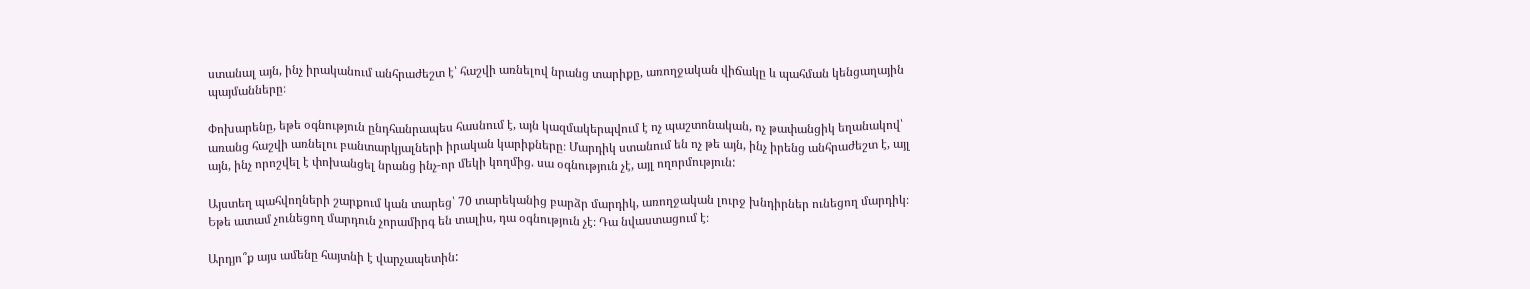ստանալ այն, ինչ իրականում անհրաժեշտ է՝ հաշվի առնելով նրանց տարիքը, առողջական վիճակը և պահման կենցաղային պայմանները։

Փոխարենը, եթե օգնություն ընդհանրապես հասնում է, այն կազմակերպվում է ոչ պաշտոնական, ոչ թափանցիկ եղանակով՝ առանց հաշվի առնելու բանտարկյալների իրական կարիքները։ Մարդիկ ստանում են ոչ թե այն, ինչ իրենց անհրաժեշտ է, այլ այն, ինչ որոշվել է փոխանցել նրանց ինչ-որ մեկի կողմից. սա օգնություն չէ, այլ ողորմություն:

Այստեղ պահվողների շարքում կան տարեց՝ 70 տարեկանից բարձր մարդիկ, առողջական լուրջ խնդիրներ ունեցող մարդիկ։ Եթե ատամ չունեցող մարդուն չորամիրգ են տալիս, դա օգնություն չէ։ Դա նվաստացում է։

Արդյո՞ք այս ամենը հայտնի է վարչապետին: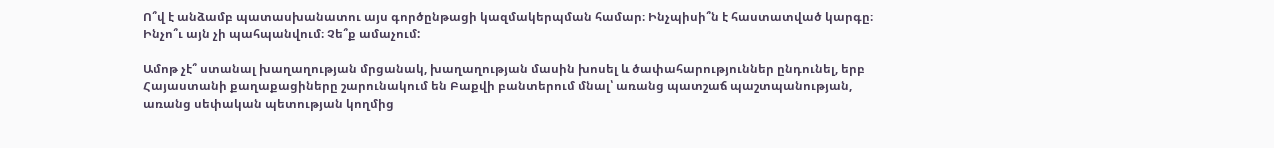Ո՞վ է անձամբ պատասխանատու այս գործընթացի կազմակերպման համար։ Ինչպիսի՞ն է հաստատված կարգը։ Ինչո՞ւ այն չի պահպանվում։ Չե՞ք ամաչում:

Ամոթ չէ՞ ստանալ խաղաղության մրցանակ, խաղաղության մասին խոսել և ծափահարություններ ընդունել, երբ Հայաստանի քաղաքացիները շարունակում են Բաքվի բանտերում մնալ՝ առանց պատշաճ պաշտպանության, առանց սեփական պետության կողմից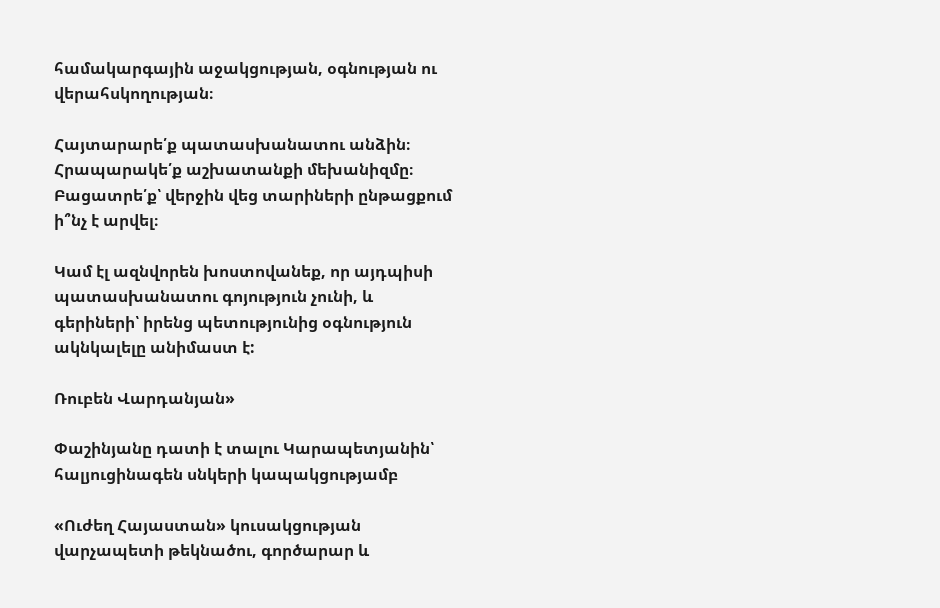համակարգային աջակցության, օգնության ու վերահսկողության։

Հայտարարե՛ք պատասխանատու անձին։ Հրապարակե՛ք աշխատանքի մեխանիզմը։ Բացատրե՛ք՝ վերջին վեց տարիների ընթացքում ի՞նչ է արվել։

Կամ էլ ազնվորեն խոստովանեք, որ այդպիսի պատասխանատու գոյություն չունի, և գերիների՝ իրենց պետությունից օգնություն ակնկալելը անիմաստ է:

Ռուբեն Վարդանյան»

Փաշինյանը դատի է տալու Կարապետյանին՝ հալյուցինագեն սնկերի կապակցությամբ

«Ուժեղ Հայաստան» կուսակցության վարչապետի թեկնածու, գործարար և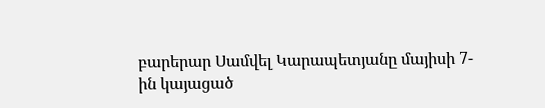բարերար Սամվել Կարապետյանը մայիսի 7-ին կայացած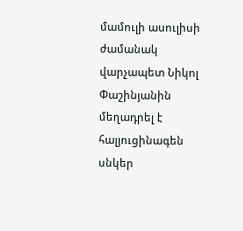մամուլի ասուլիսի ժամանակ վարչապետ Նիկոլ Փաշինյանին մեղադրել է հալյուցինագեն սնկեր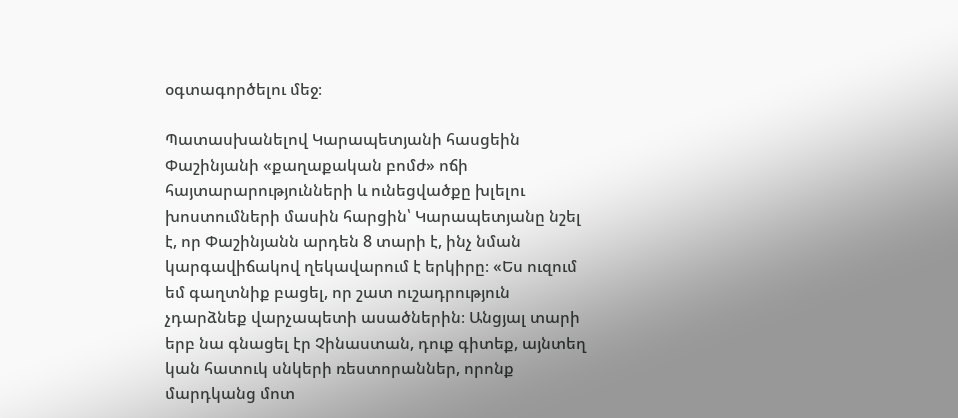օգտագործելու մեջ։

Պատասխանելով Կարապետյանի հասցեին Փաշինյանի «քաղաքական բոմժ» ոճի հայտարարությունների և ունեցվածքը խլելու խոստումների մասին հարցին՝ Կարապետյանը նշել է, որ Փաշինյանն արդեն 8 տարի է, ինչ նման կարգավիճակով ղեկավարում է երկիրը։ «Ես ուզում եմ գաղտնիք բացել, որ շատ ուշադրություն չդարձնեք վարչապետի ասածներին։ Անցյալ տարի երբ նա գնացել էր Չինաստան, դուք գիտեք, այնտեղ կան հատուկ սնկերի ռեստորաններ, որոնք մարդկանց մոտ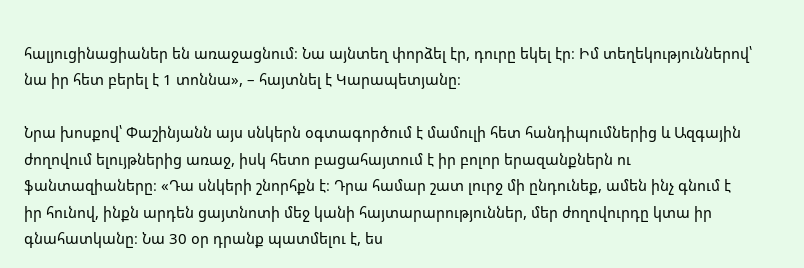հալյուցինացիաներ են առաջացնում։ Նա այնտեղ փորձել էր, դուրը եկել էր։ Իմ տեղեկություններով՝ նա իր հետ բերել է 1 տոննա», – հայտնել է Կարապետյանը։

Նրա խոսքով՝ Փաշինյանն այս սնկերն օգտագործում է մամուլի հետ հանդիպումներից և Ազգային ժողովում ելույթներից առաջ, իսկ հետո բացահայտում է իր բոլոր երազանքներն ու ֆանտազիաները։ «Դա սնկերի շնորհքն է։ Դրա համար շատ լուրջ մի ընդունեք, ամեն ինչ գնում է  իր հունով, ինքն արդեն ցայտնոտի մեջ կանի հայտարարություններ, մեր ժողովուրդը կտա իր գնահատկանը։ Նա 30 օր դրանք պատմելու է, ես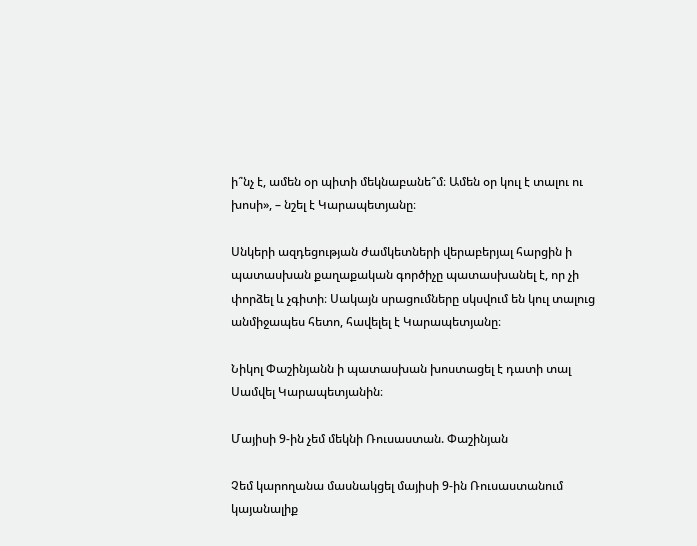ի՞նչ է, ամեն օր պիտի մեկնաբանե՞մ։ Ամեն օր կուլ է տալու ու խոսի», – նշել է Կարապետյանը։

Սնկերի ազդեցության ժամկետների վերաբերյալ հարցին ի պատասխան քաղաքական գործիչը պատասխանել է, որ չի փորձել և չգիտի։ Սակայն սրացումները սկսվում են կուլ տալուց անմիջապես հետո, հավելել է Կարապետյանը։

Նիկոլ Փաշինյանն ի պատասխան խոստացել է դատի տալ Սամվել Կարապետյանին։

Մայիսի 9-ին չեմ մեկնի Ռուսաստան. Փաշինյան

Չեմ կարողանա մասնակցել մայիսի 9-ին Ռուսաստանում կայանալիք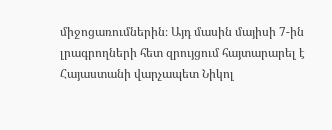միջոցառումներին։ Այդ մասին մայիսի 7-ին լրագրողների հետ զրույցում հայտարարել է Հայաստանի վարչապետ Նիկոլ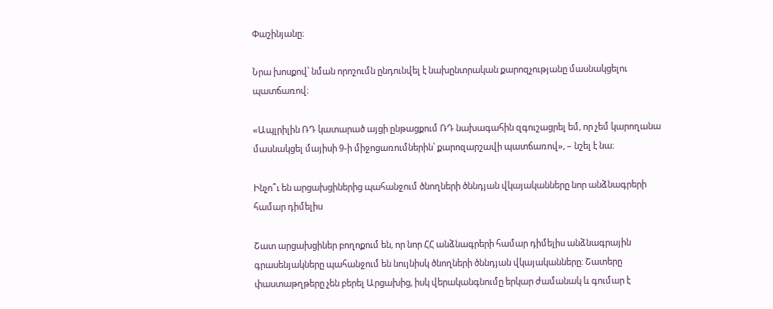Փաշինյանը։

Նրա խոսքով՝ նման որոշումն ընդունվել է նախընտրական քարոզչությանը մասնակցելու պատճառով։

«Ապլրիլին ՌԴ կատարած այցի ընթացքում ՌԴ նախագահին զգուշացրել եմ, որ չեմ կարողանա մասնակցել մայիսի 9-ի միջոցառումներին՝ քարոզարշավի պատճառով», – նշել է նա։

Ինչո՞ւ են արցախցիներից պահանջում ծնողների ծննդյան վկայականները նոր անձնագրերի համար դիմելիս

Շատ արցախցիներ բողոքում են, որ նոր ՀՀ անձնագրերի համար դիմելիս անձնագրային գրասենյակները պահանջում են նույնիսկ ծնողների ծննդյան վկայականները: Շատերը փաստաթղթերը չեն բերել Արցախից, իսկ վերականգնումը երկար ժամանակ և գումար է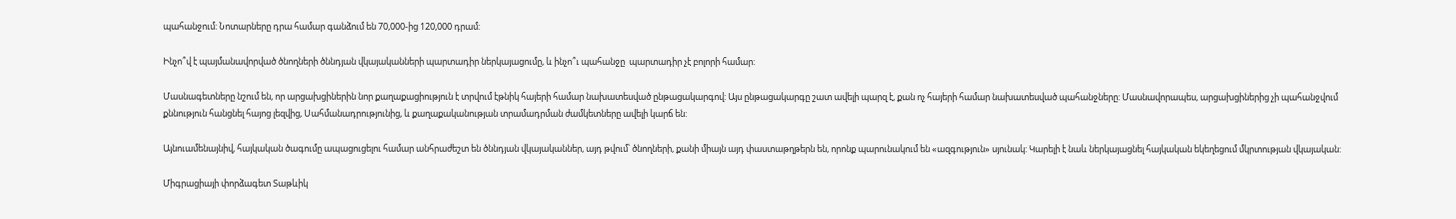պահանջում: Նոտարները դրա համար գանձում են 70,000-ից 120,000 դրամ:

Ինչո՞վ է պայմանավորված ծնողների ծննդյան վկայականների պարտադիր ներկայացումը, և ինչո՞ւ պահանջը  պարտադիր չէ բոլորի համար:

Մասնագետները նշում են, որ արցախցիներին նոր քաղաքացիություն է տրվում էթնիկ հայերի համար նախատեսված ընթացակարգով: Այս ընթացակարգը շատ ավելի պարզ է, քան ոչ հայերի համար նախատեսված պահանջները: Մասնավորապես, արցախցիներից չի պահանջվում քննություն հանցնել հայոց լեզվից, Սահմանադրությունից, և քաղաքականության տրամադրման ժամկետները ավելի կարճ են:

Այնուամենայնիվ, հայկական ծագումը ապացուցելու համար անհրաժեշտ են ծննդյան վկայականներ, այդ թվում՝ ծնողների, քանի միայն այդ փաստաթղթերն են, որոնք պարունակում են «ազգություն» սյունակ: Կարելի է նաև ներկայացնել հայկական եկեղեցում մկրտության վկայական:

Միգրացիայի փորձագետ Տաթևիկ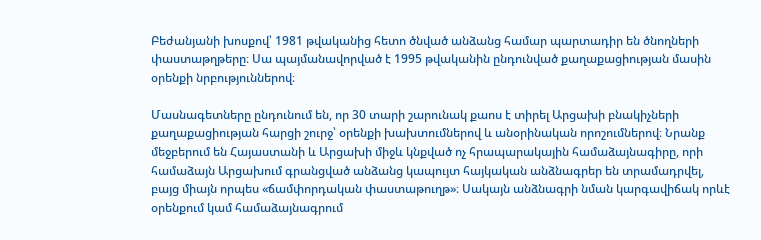Բեժանյանի խոսքով՝ 1981 թվականից հետո ծնված անձանց համար պարտադիր են ծնողների փաստաթղթերը։ Սա պայմանավորված է 1995 թվականին ընդունված քաղաքացիության մասին օրենքի նրբություններով։

Մասնագետները ընդունում են, որ 30 տարի շարունակ քաոս է տիրել Արցախի բնակիչների քաղաքացիության հարցի շուրջ՝ օրենքի խախտումներով և անօրինական որոշումներով։ Նրանք մեջբերում են Հայաստանի և Արցախի միջև կնքված ոչ հրապարակային համաձայնագիրը, որի համաձայն Արցախում գրանցված անձանց կապույտ հայկական անձնագրեր են տրամադրվել, բայց միայն որպես «ճամփորդական փաստաթուղթ»։ Սակայն անձնագրի նման կարգավիճակ որևէ օրենքում կամ համաձայնագրում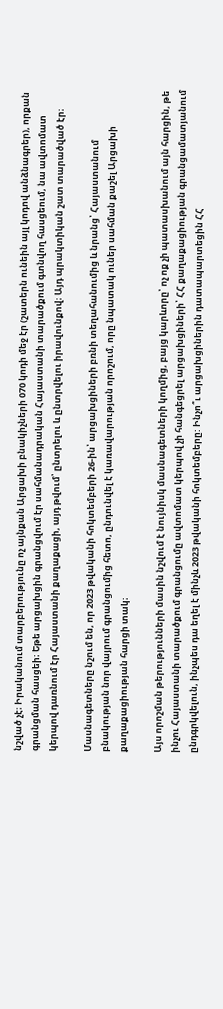նշված չէ։ Իրականում տարբերությունը ոչ այնքան Արցախի բնակիչների 070 կոդի մեջ էր (շատերն ունեին այլ կոդով անձնագրեր), որքան գրանցման հասցեի։ Եթե արցախցին գրանցվում էր սահմանադրական Հայաստանի տարածքում գտնվող հասցեում, նա ավտոմատ կերպով դառնում էր Հայաստանի քաղաքացի, այդ թվում՝ ընտրելու և ընտրվելու իրավունքով։ Այդ պրակտիկան շատ տարածված էր։

Մասնագետները նշում են, որ 2023 թվականի հոկտեմբերի 26-ին՝ արցախցիների բռնի տեղահանումից և նրանց՝ Հայաստանում բնակության նոր վայրում գրանցումից հետո, ընդունվել է կառավարության որոշում, որը նպատակ ուներ սահման քաշել Արցախի քաղաքացիության հարցի տակ։

Այս որոշման թերությունների մասին նշվում է նույնիսկ մասնագետների կողմից, բայց կարևորը՝ ոչ ոք չի պատասխանում այն հարցին, թե ինչու Հայաստանի տարածքում գրանցումը ավտոմատ կերպով չի հանգեցրել արցախցիների՝ ՀՀ քաղաքացիության գրանցամատյանում ընդգրկվելուն, ինչպես դա եղել է մինչև 2023 թվականի հոկտեմբերը: Ինչո՞ւ արցախցիներին դատապարտեցին ՀՀ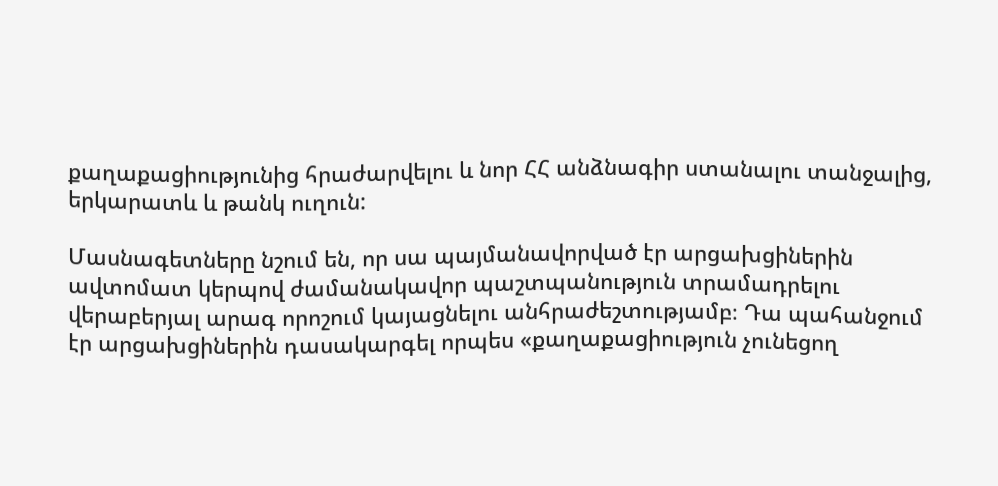քաղաքացիությունից հրաժարվելու և նոր ՀՀ անձնագիր ստանալու տանջալից, երկարատև և թանկ ուղուն:

Մասնագետները նշում են, որ սա պայմանավորված էր արցախցիներին ավտոմատ կերպով ժամանակավոր պաշտպանություն տրամադրելու վերաբերյալ արագ որոշում կայացնելու անհրաժեշտությամբ։ Դա պահանջում էր արցախցիներին դասակարգել որպես «քաղաքացիություն չունեցող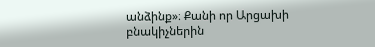անձինք»։ Քանի որ Արցախի բնակիչներին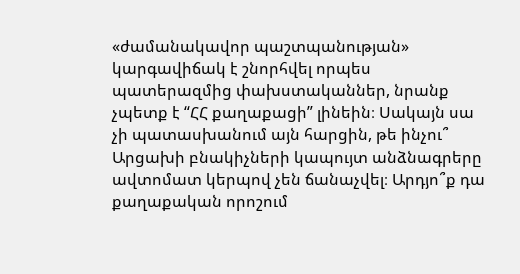«ժամանակավոր պաշտպանության» կարգավիճակ է շնորհվել որպես պատերազմից փախստականներ, նրանք չպետք է “ՀՀ քաղաքացի” լինեին։ Սակայն սա չի պատասխանում այն հարցին, թե ինչու՞ Արցախի բնակիչների կապույտ անձնագրերը ավտոմատ կերպով չեն ճանաչվել։ Արդյո՞ք դա քաղաքական որոշում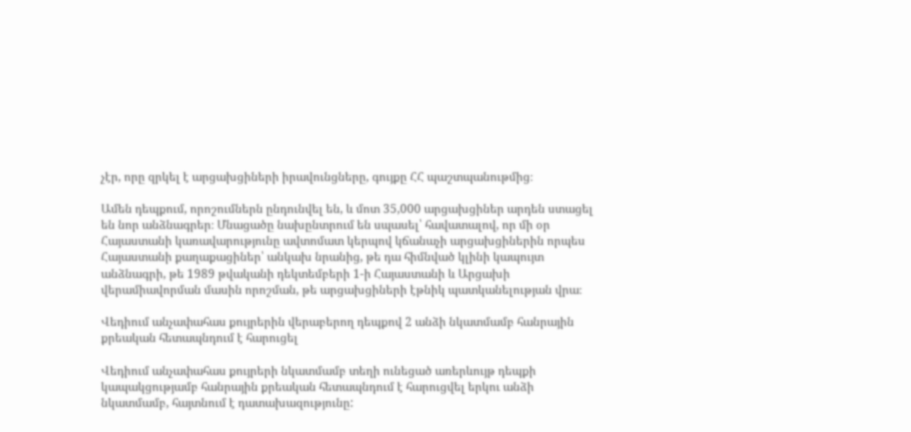չէր, որը զրկել է արցախցիների իրավունցները, գույքը ՀՀ պաշտպանութմից։

Ամեն դեպքում, որոշումներն ընդունվել են, և մոտ 35,000 արցախցիներ արդեն ստացել են նոր անձնագրեր։ Մնացածը նախընտրում են սպասել՝ հավատալով, որ մի օր Հայաստանի կառավարությունը ավտոմատ կերպով կճանաչի արցախցիներին որպես Հայաստանի քաղաքացիներ՝ անկախ նրանից, թե դա հիմնված կլինի կապույտ անձնագրի, թե 1989 թվականի դեկտեմբերի 1-ի Հայաստանի և Արցախի վերամիավորման մասին որոշման, թե արցախցիների էթնիկ պատկանելության վրա։

Վեդիում անչափահաս քույրերին վերաբերող դեպքով 2 անձի նկատմամբ հանրային քրեական հետապնդում է հարուցել

Վեդիում անչափահաս քույրերի նկատմամբ տեղի ունեցած առերևույթ դեպքի կապակցությամբ հանրային քրեական հետապնդում է հարուցվել երկու անձի նկատմամբ, հայտնում է դատախազությունը: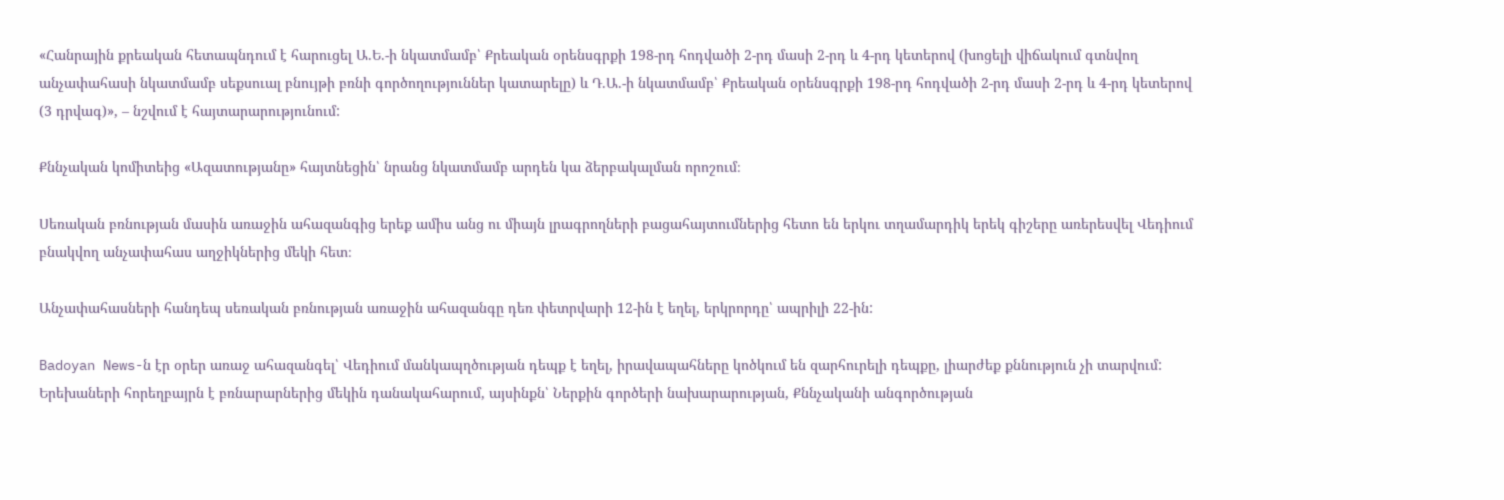«Հանրային քրեական հետապնդում է հարուցել Ա.Ե.-ի նկատմամբ՝ Քրեական օրենսգրքի 198-րդ հոդվածի 2-րդ մասի 2-րդ և 4-րդ կետերով (խոցելի վիճակում գտնվող անչափահասի նկատմամբ սեքսուալ բնույթի բռնի գործողություններ կատարելը) և Դ.Ա.-ի նկատմամբ՝ Քրեական օրենսգրքի 198-րդ հոդվածի 2-րդ մասի 2-րդ և 4-րդ կետերով (3 դրվագ)», – նշվում է հայտարարությունում:

Քննչական կոմիտեից «Ազատությանը» հայտնեցին՝ նրանց նկատմամբ արդեն կա ձերբակալման որոշում։

Սեռական բռնության մասին առաջին ահազանգից երեք ամիս անց ու միայն լրագրողների բացահայտումներից հետո են երկու տղամարդիկ երեկ գիշերը առերեսվել Վեդիում բնակվող անչափահաս աղջիկներից մեկի հետ։

Անչափահասների հանդեպ սեռական բռնության առաջին ահազանգը դեռ փետրվարի 12-ին է եղել, երկրորդը՝ ապրիլի 22-ին:

Badoyan News-ն էր օրեր առաջ ահազանգել՝ Վեդիում մանկապղծության դեպք է եղել, իրավապահները կոծկում են զարհուրելի դեպքը, լիարժեք քննություն չի տարվում: Երեխաների հորեղբայրն է բռնարարներից մեկին դանակահարում, այսինքն՝ Ներքին գործերի նախարարության, Քննչականի անգործության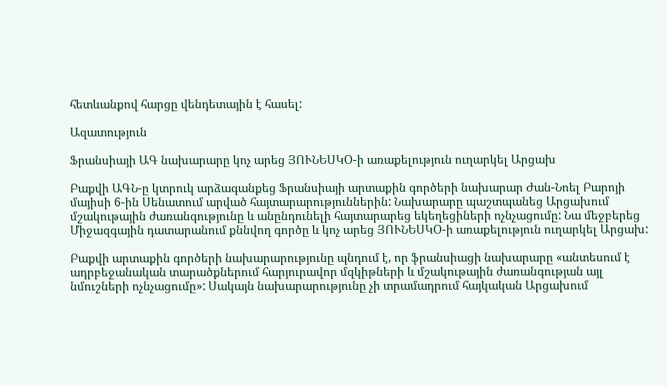հետևանքով հարցը վենդետային է հասել:

Ազատություն

Ֆրանսիայի ԱԳ նախարարը կոչ արեց ՅՈՒՆԵՍԿՕ-ի առաքելություն ուղարկել Արցախ

Բաքվի ԱԳՆ-ը կտրուկ արձագանքեց Ֆրանսիայի արտաքին գործերի նախարար Ժան-Նոել Բարոյի մայիսի 6-ին Սենատում արված հայտարարություններին: Նախարարը պաշտպանեց Արցախում մշակութային ժառանգությունը և անընդունելի հայտարարեց եկեղեցիների ոչնչացումը: Նա մեջբերեց Միջազգային դատարանում քննվող գործը և կոչ արեց ՅՈՒՆԵՍԿՕ-ի առաքելություն ուղարկել Արցախ:

Բաքվի արտաքին գործերի նախարարությունը պնդում է, որ ֆրանսիացի նախարարը «անտեսում է ադրբեջանական տարածքներում հարյուրավոր մզկիթների և մշակութային ժառանգության այլ նմուշների ոչնչացումը»: Սակայն նախարարությունը չի տրամադրում հայկական Արցախում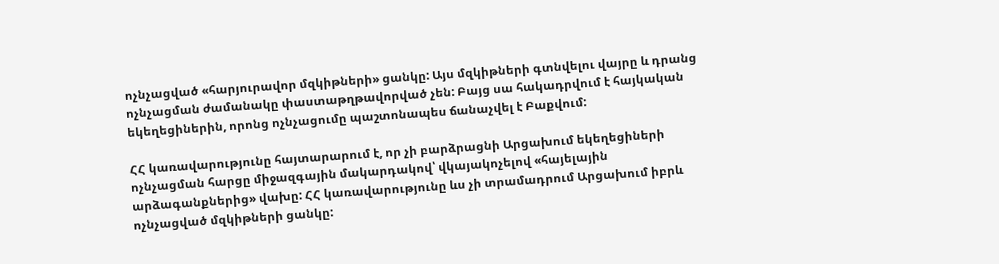ոչնչացված «հարյուրավոր մզկիթների» ցանկը: Այս մզկիթների գտնվելու վայրը և դրանց ոչնչացման ժամանակը փաստաթղթավորված չեն: Բայց սա հակադրվում է հայկական եկեղեցիներին, որոնց ոչնչացումը պաշտոնապես ճանաչվել է Բաքվում:

ՀՀ կառավարությունը հայտարարում է, որ չի բարձրացնի Արցախում եկեղեցիների ոչնչացման հարցը միջազգային մակարդակով՝ վկայակոչելով «հայելային արձագանքներից» վախը: ՀՀ կառավարությունը ևս չի տրամադրում Արցախում իբրև ոչնչացված մզկիթների ցանկը: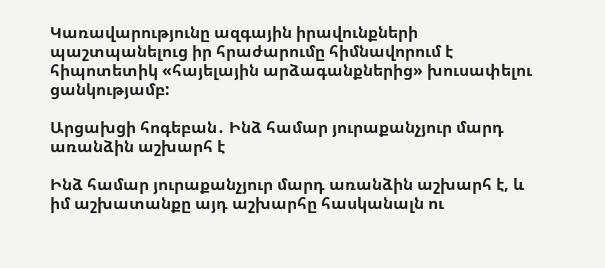Կառավարությունը ազգային իրավունքների  պաշտպանելուց իր հրաժարումը հիմնավորում է հիպոտետիկ «հայելային արձագանքներից» խուսափելու ցանկությամբ:

Արցախցի հոգեբան․ Ինձ համար յուրաքանչյուր մարդ առանձին աշխարհ է

Ինձ համար յուրաքանչյուր մարդ առանձին աշխարհ է, և իմ աշխատանքը այդ աշխարհը հասկանալն ու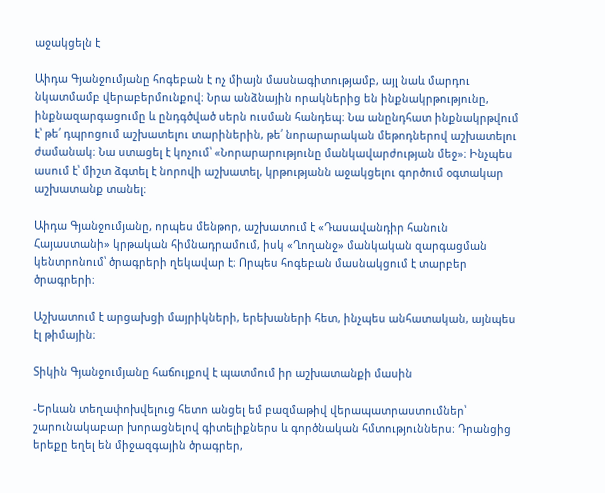աջակցելն է

Աիդա Գյանջումյանը հոգեբան է ոչ միայն մասնագիտությամբ, այլ նաև մարդու նկատմամբ վերաբերմունքով։ Նրա անձնային որակներից են ինքնակրթությունը, ինքնազարգացումը և ընդգծված սերն ուսման հանդեպ։ Նա անընդհատ ինքնակրթվում է՝ թե՛ դպրոցում աշխատելու տարիներին, թե՛ նորարարական մեթոդներով աշխատելու ժամանակ։ Նա ստացել է կոչում՝ «Նորարարությունը մանկավարժության մեջ»։ Ինչպես ասում է՝ միշտ ձգտել է նորովի աշխատել, կրթությանն աջակցելու գործում օգտակար աշխատանք տանել։

Աիդա Գյանջումյանը, որպես մենթոր, աշխատում է «Դասավանդիր հանուն Հայաստանի» կրթական հիմնադրամում, իսկ «Ղողանջ» մանկական զարգացման կենտրոնում՝ ծրագրերի ղեկավար է։ Որպես հոգեբան մասնակցում է տարբեր ծրագրերի։

Աշխատում է արցախցի մայրիկների, երեխաների հետ, ինչպես անհատական, այնպես էլ թիմային։

Տիկին Գյանջումյանը հաճույքով է պատմում իր աշխատանքի մասին

-Երևան տեղափոխվելուց հետո անցել եմ բազմաթիվ վերապատրաստումներ՝ շարունակաբար խորացնելով գիտելիքներս և գործնական հմտություններս։ Դրանցից երեքը եղել են միջազգային ծրագրեր,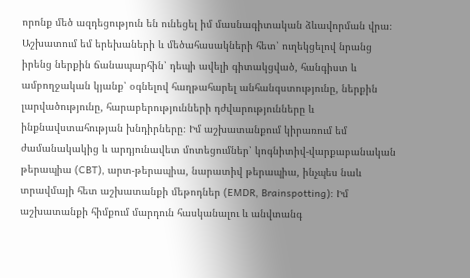որոնք մեծ ազդեցություն են ունեցել իմ մասնագիտական ձևավորման վրա։ Աշխատում եմ երեխաների և մեծահասակների հետ՝ ուղեկցելով նրանց իրենց ներքին ճանապարհին՝ դեպի ավելի գիտակցված, հանգիստ և ամբողջական կյանք՝ օգնելով հաղթահարել անհանգստությունը, ներքին լարվածությունը, հարաբերությունների դժվարությունները և ինքնավստահության խնդիրները։ Իմ աշխատանքում կիրառում եմ ժամանակակից և արդյունավետ մոտեցումներ՝ կոգնիտիվ-վարքաբանական թերապիա (CBT), արտ-թերապիա, նարատիվ թերապիա, ինչպես նաև տրավմայի հետ աշխատանքի մեթոդներ (EMDR, Brainspotting)։ Իմ աշխատանքի հիմքում մարդուն հասկանալու և անվտանգ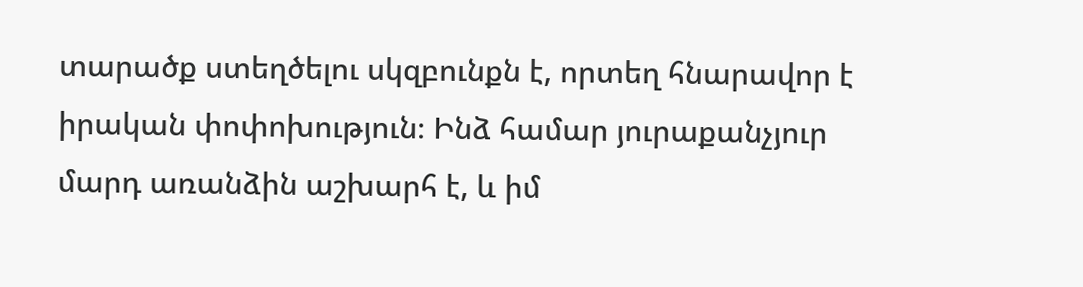տարածք ստեղծելու սկզբունքն է, որտեղ հնարավոր է իրական փոփոխություն։ Ինձ համար յուրաքանչյուր մարդ առանձին աշխարհ է, և իմ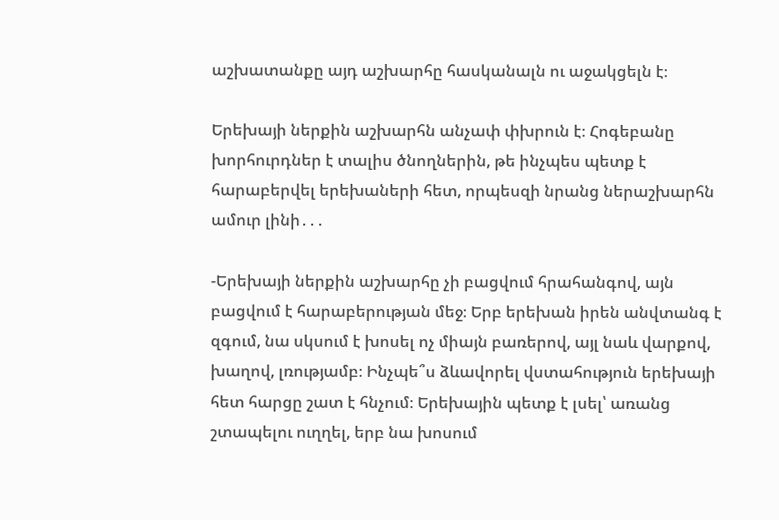աշխատանքը այդ աշխարհը հասկանալն ու աջակցելն է։

Երեխայի ներքին աշխարհն անչափ փխրուն է։ Հոգեբանը խորհուրդներ է տալիս ծնողներին, թե ինչպես պետք է հարաբերվել երեխաների հետ, որպեսզի նրանց ներաշխարհն ամուր լինի․․․

-Երեխայի ներքին աշխարհը չի բացվում հրահանգով, այն բացվում է հարաբերության մեջ։ Երբ երեխան իրեն անվտանգ է զգում, նա սկսում է խոսել ոչ միայն բառերով, այլ նաև վարքով, խաղով, լռությամբ։ Ինչպե՞ս ձևավորել վստահություն երեխայի հետ հարցը շատ է հնչում։ Երեխային պետք է լսել՝ առանց շտապելու ուղղել, երբ նա խոսում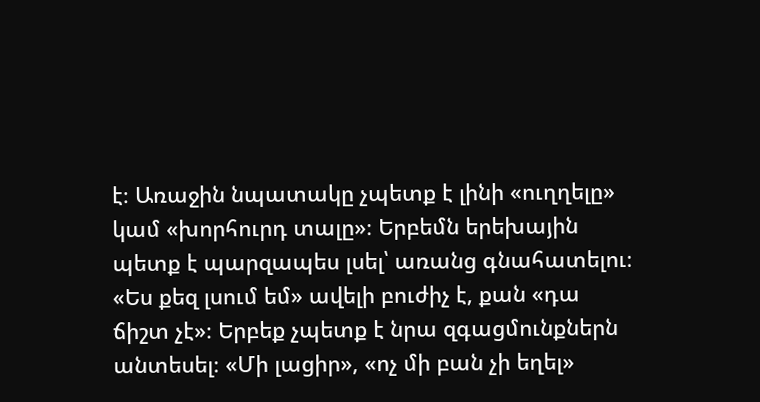է։ Առաջին նպատակը չպետք է լինի «ուղղելը» կամ «խորհուրդ տալը»։ Երբեմն երեխային պետք է պարզապես լսել՝ առանց գնահատելու։ «Ես քեզ լսում եմ» ավելի բուժիչ է, քան «դա ճիշտ չէ»։ Երբեք չպետք է նրա զգացմունքներն անտեսել։ «Մի լացիր», «ոչ մի բան չի եղել»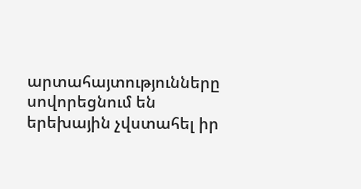արտահայտությունները սովորեցնում են երեխային չվստահել իր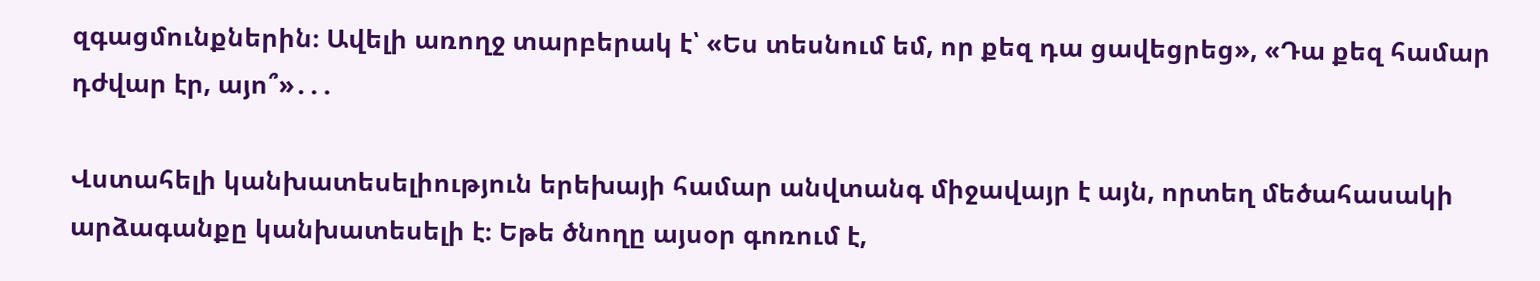զգացմունքներին։ Ավելի առողջ տարբերակ է՝ «Ես տեսնում եմ, որ քեզ դա ցավեցրեց», «Դա քեզ համար դժվար էր, այո՞»․․․

Վստահելի կանխատեսելիություն երեխայի համար անվտանգ միջավայր է այն, որտեղ մեծահասակի արձագանքը կանխատեսելի է։ Եթե ծնողը այսօր գոռում է,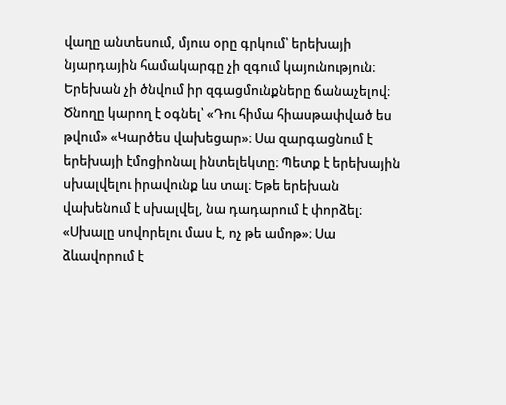վաղը անտեսում, մյուս օրը գրկում՝ երեխայի նյարդային համակարգը չի զգում կայունություն։ Երեխան չի ծնվում իր զգացմունքները ճանաչելով։ Ծնողը կարող է օգնել՝ «Դու հիմա հիասթափված ես թվում» «Կարծես վախեցար»։ Սա զարգացնում է երեխայի էմոցիոնալ ինտելեկտը։ Պետք է երեխային սխալվելու իրավունք ևս տալ։ Եթե երեխան վախենում է սխալվել, նա դադարում է փորձել։ «Սխալը սովորելու մաս է, ոչ թե ամոթ»։ Սա ձևավորում է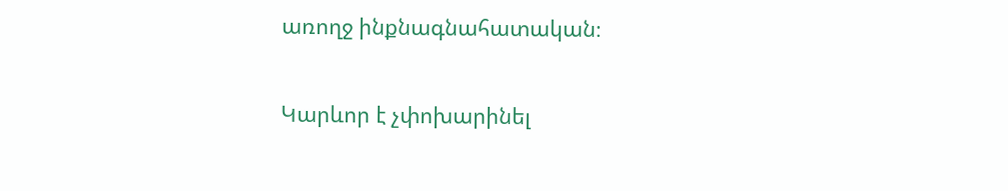առողջ ինքնագնահատական։

Կարևոր է չփոխարինել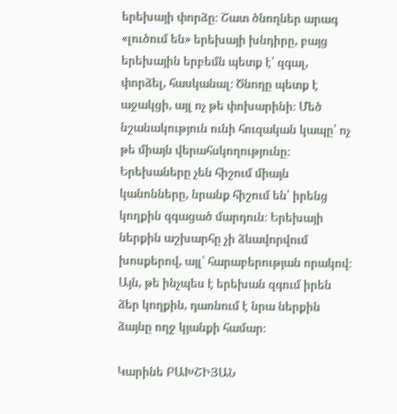երեխայի փորձը։ Շատ ծնողներ արագ «լուծում են» երեխայի խնդիրը, բայց երեխային երբեմն պետք է՝ զգալ, փորձել, հասկանալ։ Ծնողը պետք է աջակցի, այլ ոչ թե փոխարինի։ Մեծ նշանակություն ունի հուզական կապը՝ ոչ թե միայն վերահսկողությունը։ Երեխաները չեն հիշում միայն կանոնները, նրանք հիշում են՝ իրենց կողքին զգացած մարդուն։ Երեխայի ներքին աշխարհը չի ձևավորվում խոսքերով, այլ՝ հարաբերության որակով։ Այն, թե ինչպես է երեխան զգում իրեն ձեր կողքին, դառնում է նրա ներքին ձայնը ողջ կյանքի համար։

Կարինե ԲԱԽՇԻՅԱՆ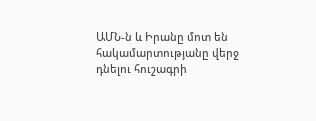ԱՄՆ-ն և Իրանը մոտ են հակամարտությանը վերջ դնելու հուշագրի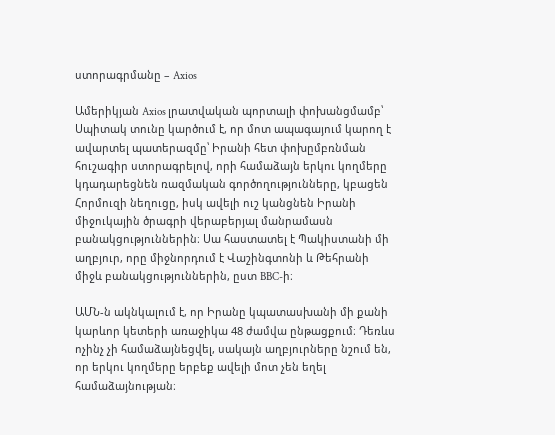ստորագրմանը – Axios

Ամերիկյան Axios լրատվական պորտալի փոխանցմամբ՝ Սպիտակ տունը կարծում է, որ մոտ ապագայում կարող է ավարտել պատերազմը՝ Իրանի հետ փոխըմբռնման հուշագիր ստորագրելով, որի համաձայն երկու կողմերը կդադարեցնեն ռազմական գործողությունները, կբացեն Հորմուզի նեղուցը, իսկ ավելի ուշ կանցնեն Իրանի միջուկային ծրագրի վերաբերյալ մանրամասն բանակցություններին։ Սա հաստատել է Պակիստանի մի աղբյուր, որը միջնորդում է Վաշինգտոնի և Թեհրանի միջև բանակցություններին, ըստ BBC-ի։

ԱՄՆ-ն ակնկալում է, որ Իրանը կպատասխանի մի քանի կարևոր կետերի առաջիկա 48 ժամվա ընթացքում։ Դեռևս ոչինչ չի համաձայնեցվել, սակայն աղբյուրները նշում են, որ երկու կողմերը երբեք ավելի մոտ չեն եղել համաձայնության։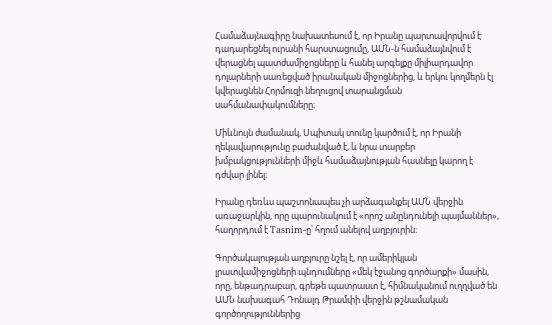Համաձայնագիրը նախատեսում է, որ Իրանը պարտավորվում է դադարեցնել ուրանի հարստացումը, ԱՄՆ-ն համաձայնվում է վերացնել պատժամիջոցները և հանել արգելքը միլիարդավոր դոլարների սառեցված իրանական միջոցներից, և երկու կողմերն էլ կվերացնեն Հորմուզի նեղուցով տարանցման սահմանափակումները։

Միևնույն ժամանակ, Սպիտակ տունը կարծում է, որ Իրանի ղեկավարությունը բաժանված է, և նրա տարբեր խմբակցությունների միջև համաձայնության հասնելը կարող է դժվար լինել։

Իրանը դեռևս պաշտոնապես չի արձագանքել ԱՄՆ վերջին առաջարկին, որը պարունակում է «որոշ անընդունելի պայմաններ», հաղորդում է Tasnim-ը՝ հղում անելով աղբյուրին։

Գործակալության աղբյուրը նշել է, որ ամերիկյան լրատվամիջոցների պնդումները «մեկ էջանոց գործարքի» մասին, որը, ենթադրաբար, գրեթե պատրաստ է, հիմնականում ուղղված են ԱՄՆ նախագահ Դոնալդ Թրամփի վերջին թշնամական գործողություններից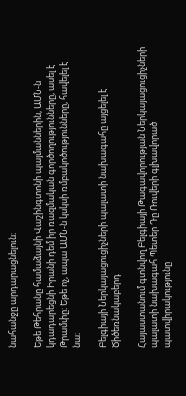նահանջը արդարացնելուն։

Եթե Թեհրանը համաձայնի Վաշինգտոնի պայմաններին, ԱՄՆ-ն կդադարեցնի Իրանի դեմ իր ռազմական գործողությունները, ասել է Թրամփը։ Եթե ոչ, ապա ԱՄՆ-ն կսկսի ռմբակոծությունները, հավելել է նա։

Բելգիայի Ներկայացուցիչների պալատի նախագահը այցելել է Ծիծեռնակաբերդ

Հայաստանում գտնվող Բելգիայի Թագավորության Ներկայացուցիչների պալատի նախագահ Պետեր Դը Ռուվերի գլխավորած պատվիրակությունը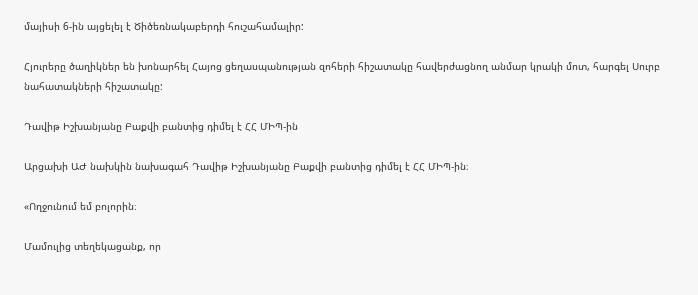մայիսի 6-ին այցելել է Ծիծեռնակաբերդի հուշահամալիր:

Հյուրերը ծաղիկներ են խոնարհել Հայոց ցեղասպանության զոհերի հիշատակը հավերժացնող անմար կրակի մոտ, հարգել Սուրբ նահատակների հիշատակը:

Դավիթ Իշխանյանը Բաքվի բանտից դիմել է ՀՀ ՄԻՊ-ին

Արցախի ԱԺ նախկին նախագահ Դավիթ Իշխանյանը Բաքվի բանտից դիմել է ՀՀ ՄԻՊ-ին։

«Ողջունում եմ բոլորին։

Մամուլից տեղեկացանք, որ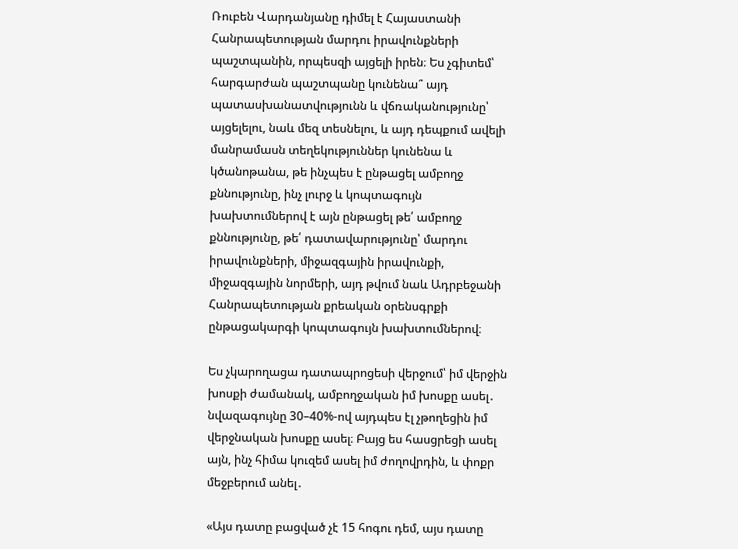Ռուբեն Վարդանյանը դիմել է Հայաստանի Հանրապետության մարդու իրավունքների պաշտպանին, որպեսզի այցելի իրեն։ Ես չգիտեմ՝ հարգարժան պաշտպանը կունենա՞ այդ պատասխանատվությունն և վճռականությունը՝ այցելելու, նաև մեզ տեսնելու, և այդ դեպքում ավելի մանրամասն տեղեկություններ կունենա և կծանոթանա, թե ինչպես է ընթացել ամբողջ քննությունը, ինչ լուրջ և կոպտագույն խախտումներով է այն ընթացել թե՛ ամբողջ քննությունը, թե՛ դատավարությունը՝ մարդու իրավունքների, միջազգային իրավունքի, միջազգային նորմերի, այդ թվում նաև Ադրբեջանի Հանրապետության քրեական օրենսգրքի ընթացակարգի կոպտագույն խախտումներով։

Ես չկարողացա դատապրոցեսի վերջում՝ իմ վերջին խոսքի ժամանակ, ամբողջական իմ խոսքը ասել․ նվազագույնը 30–40%-ով այդպես էլ չթողեցին իմ վերջնական խոսքը ասել։ Բայց ես հասցրեցի ասել այն, ինչ հիմա կուզեմ ասել իմ ժողովրդին, և փոքր մեջբերում անել․

«Այս դատը բացված չէ 15 հոգու դեմ, այս դատը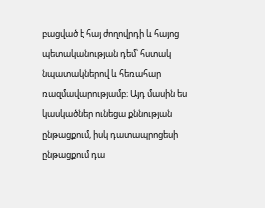բացված է հայ ժողովրդի և հայոց պետականության դեմ՝ հստակ նպատակներով և հեռահար ռազմավարությամբ։ Այդ մասին ես կասկածներ ունեցա քննության ընթացքում, իսկ դատապրոցեսի ընթացքում դա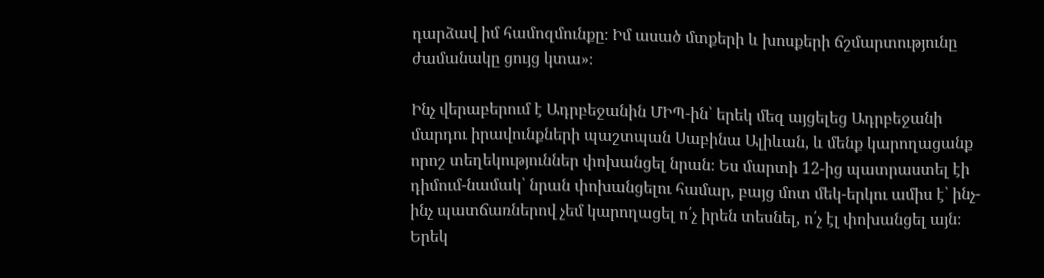դարձավ իմ համոզմունքը։ Իմ ասած մտքերի և խոսքերի ճշմարտությունը ժամանակը ցույց կտա»։

Ինչ վերաբերում է Ադրբեջանին ՄԻՊ-ին՝ երեկ մեզ այցելեց Ադրբեջանի մարդու իրավունքների պաշտպան Սաբինա Ալիևան, և մենք կարողացանք որոշ տեղեկություններ փոխանցել նրան։ Ես մարտի 12-ից պատրաստել էի դիմում-նամակ՝ նրան փոխանցելու համար, բայց մոտ մեկ-երկու ամիս է՝ ինչ-ինչ պատճառներով չեմ կարողացել ո՛չ իրեն տեսնել, ո՛չ էլ փոխանցել այն։ Երեկ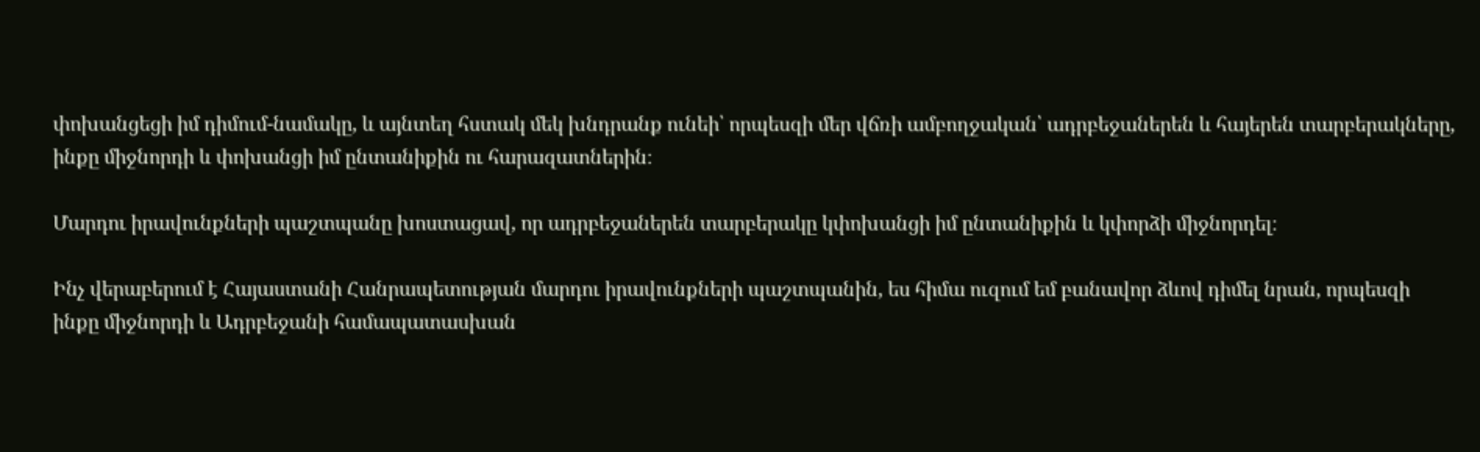փոխանցեցի իմ դիմում-նամակը, և այնտեղ հստակ մեկ խնդրանք ունեի՝ որպեսզի մեր վճռի ամբողջական՝ ադրբեջաներեն և հայերեն տարբերակները, ինքը միջնորդի և փոխանցի իմ ընտանիքին ու հարազատներին։

Մարդու իրավունքների պաշտպանը խոստացավ, որ ադրբեջաներեն տարբերակը կփոխանցի իմ ընտանիքին և կփորձի միջնորդել։

Ինչ վերաբերում է Հայաստանի Հանրապետության մարդու իրավունքների պաշտպանին, ես հիմա ուզում եմ բանավոր ձևով դիմել նրան, որպեսզի ինքը միջնորդի և Ադրբեջանի համապատասխան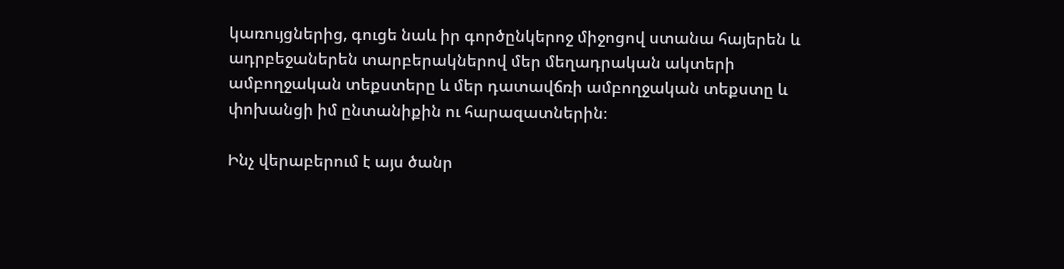կառույցներից, գուցե նաև իր գործընկերոջ միջոցով ստանա հայերեն և ադրբեջաներեն տարբերակներով մեր մեղադրական ակտերի ամբողջական տեքստերը և մեր դատավճռի ամբողջական տեքստը և փոխանցի իմ ընտանիքին ու հարազատներին։

Ինչ վերաբերում է այս ծանր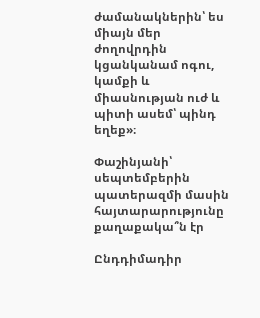ժամանակներին՝ ես միայն մեր ժողովրդին կցանկանամ ոգու, կամքի և միասնության ուժ և պիտի ասեմ՝ պինդ եղեք»։

Փաշինյանի՝ սեպտեմբերին պատերազմի մասին հայտարարությունը քաղաքակա՞ն էր

Ընդդիմադիր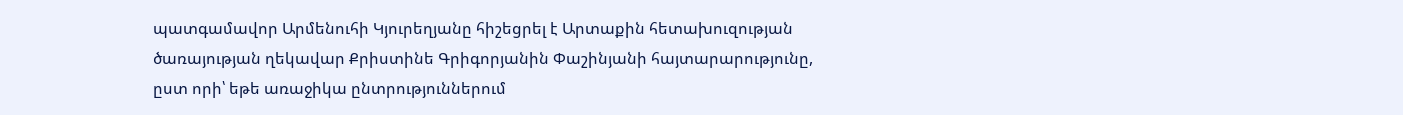պատգամավոր Արմենուհի Կյուրեղյանը հիշեցրել է Արտաքին հետախուզության ծառայության ղեկավար Քրիստինե Գրիգորյանին Փաշինյանի հայտարարությունը, ըստ որի՝ եթե առաջիկա ընտրություններում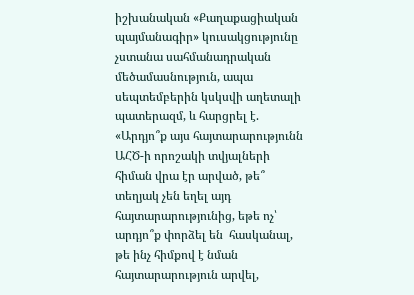իշխանական «Քաղաքացիական պայմանագիր» կուսակցությունը չստանա սահմանադրական մեծամասնություն, ապա սեպտեմբերին կսկսվի աղետալի պատերազմ, և հարցրել է. «Արդյո՞ք այս հայտարարությունն ԱՀԾ-ի որոշակի տվյալների հիման վրա էր արված, թե՞ տեղյակ չեն եղել այդ հայտարարությունից, եթե ոչ՝ արդյո՞ք փորձել են  հասկանալ, թե ինչ հիմքով է նման հայտարարություն արվել,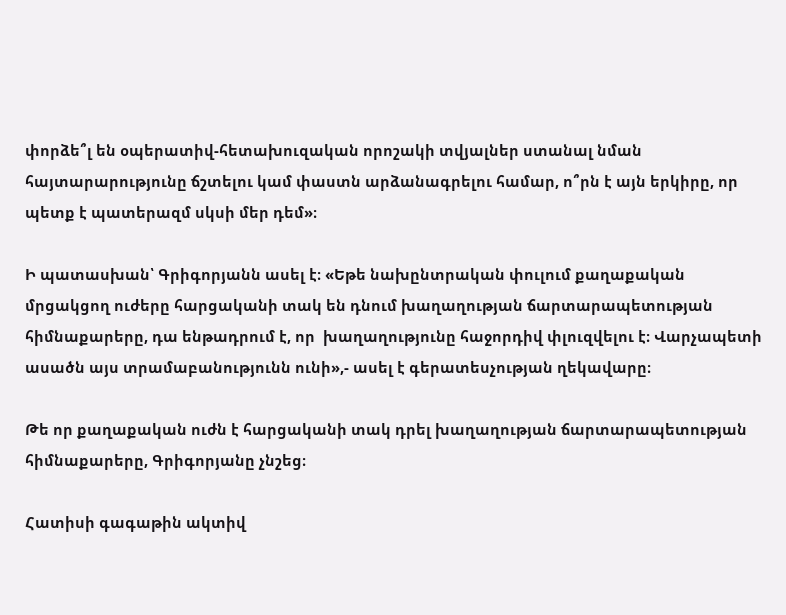փորձե՞լ են օպերատիվ-հետախուզական որոշակի տվյալներ ստանալ նման հայտարարությունը ճշտելու կամ փաստն արձանագրելու համար, ո՞րն է այն երկիրը, որ պետք է պատերազմ սկսի մեր դեմ»։

Ի պատասխան՝ Գրիգորյանն ասել է։ «Եթե նախընտրական փուլում քաղաքական մրցակցող ուժերը հարցականի տակ են դնում խաղաղության ճարտարապետության հիմնաքարերը, դա ենթադրում է, որ  խաղաղությունը հաջորդիվ փլուզվելու է։ Վարչապետի  ասածն այս տրամաբանությունն ունի»,- ասել է գերատեսչության ղեկավարը։

Թե որ քաղաքական ուժն է հարցականի տակ դրել խաղաղության ճարտարապետության հիմնաքարերը, Գրիգորյանը չնշեց։

Հատիսի գագաթին ակտիվ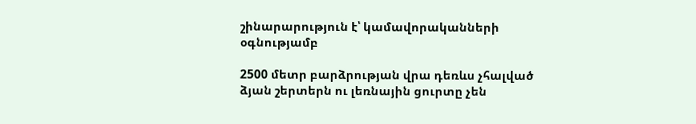շինարարություն է՝ կամավորականների օգնությամբ

2500 մետր բարձրության վրա դեռևս չհալված ձյան շերտերն ու լեռնային ցուրտը չեն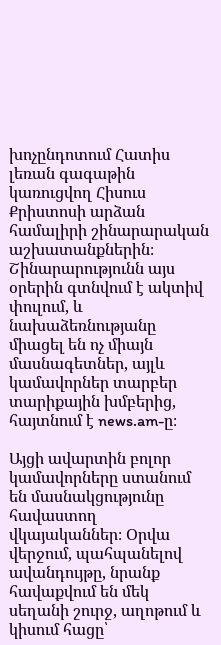խոչընդոտում Հատիս լեռան գագաթին կառուցվող Հիսուս Քրիստոսի արձան համալիրի շինարարական աշխատանքներին։ Շինարարությունն այս օրերին գտնվում է ակտիվ փուլում, և նախաձեռնությանը միացել են ոչ միայն մասնագետներ, այլև կամավորներ տարբեր տարիքային խմբերից, հայտնում է news.am-ը։

Այցի ավարտին բոլոր կամավորները ստանում են մասնակցությունը հավաստող վկայականներ։ Օրվա վերջում, պահպանելով ավանդույթը, նրանք հավաքվում են մեկ սեղանի շուրջ, աղոթում և կիսում հացը՝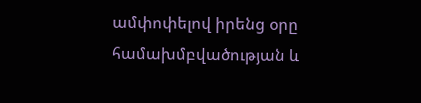ամփոփելով իրենց օրը համախմբվածության և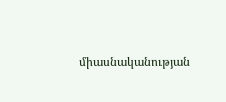միասնականության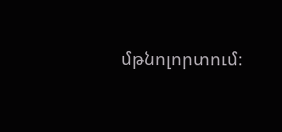մթնոլորտում։